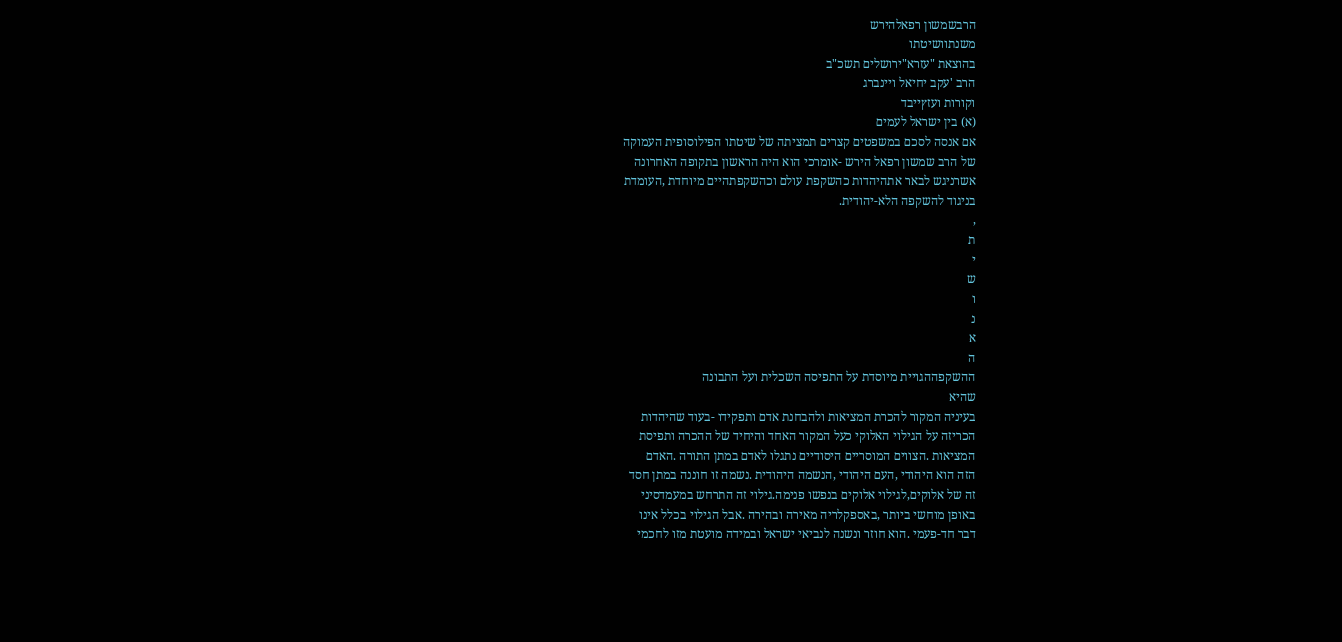הרבשמשון רפאלהירש
משנתוושיטתו
בהוצאת "עזרא"ירושלים תשכ"ב
הרב 'עקב יחיאל ויינברג
וקורות ועזץייבד
(א) בין ישראל לעמים
אם אנסה לסכם במשפטים קצרים תמציתה של שיטתו הפילוסופית העמוקה
של הרב שמשון רפאל הירש -אומרכי הוא היה הראשון בתקופה האחרונה
אשרניגש לבאר אתהיהדות כהשקפת עולם וכהשקפתהיים מיוחדת ,העומדת
בניגוד להשקפה הלא-יהודית.
,
ת
י
ש
ו
נ
א
ה
ההשקפההגויית מיוסדת על התפיסה השכלית ועל התבונה
שהיא
בעיניה המקור להכרת המציאות ולהבחנת אדם ותפקידו -בעוד שהיהדות
הכריזה על הגילוי האלוקי כעל המקור האחד והיחיד של ההכרה ותפיסת
המציאות .הצווים המוסריים היסודיים נתגלו לאדם במתן התורה .האדם
הזה הוא היהודי ,העם היהודי ,הנשמה היהודית .נשמה זו חוננה במתן חסד
זה של אלוקים,לגילוי אלוקים בנפשו פנימה.גילוי זה התרחש במעמדסיני
באופן מוחשי ביותר ,באספקלריה מאירה ובהירה .אבל הגילוי בכלל אינו
דבר חד-פעמי .הוא חוזר ונשנה לנביאי ישראל ובמידה מועטת מזו לחכמי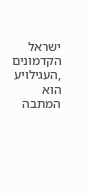ישראל הקדמונים ,העגילויע הוא המתבה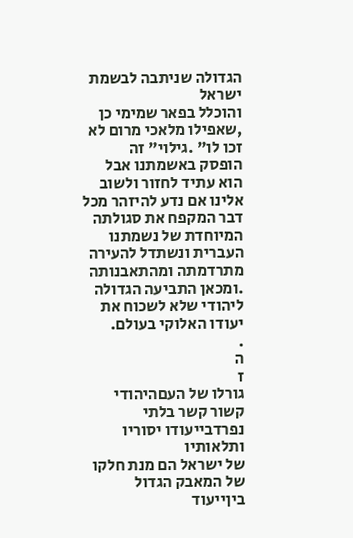הגדולה שניתבה לבשמת ישראל
והוכלל בפאר שמימי כן ,שאפילו מלאכי מרום לא זכו לו" .גילוי" זה
הופסק באשמתנו אבל הוא עתיד לחזור ולשוב אלינו אם נדע להיזהר מכל
דבר המקפח את סגולתה המיוחדת של נשמתנו העברית ונשתדל להעירה
מתרדמתה ומהתאבנותה .ומכאן התביעה הגדולה ליהודי שלא לשכוח את
יעודו האלוקי בעולם.
.
ה
ז
גורלו של העםהיהודי קשור קשר בלתי נפרדבייעודו יסוריו ותלאותיו
של ישראל הם מנת חלקו של המאבק הגדול ביןייעוד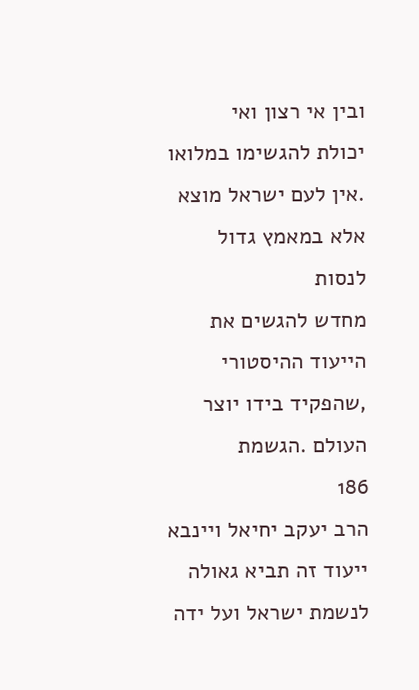ובין אי רצון ואי
יכולת להגשימו במלואו .אין לעם ישראל מוצא אלא במאמץ גדול לנסות
מחדש להגשים את הייעוד ההיסטורי ,שהפקיד בידו יוצר העולם .הגשמת
186
הרב יעקב יחיאל ויינבא
ייעוד זה תביא גאולה לנשמת ישראל ועל ידה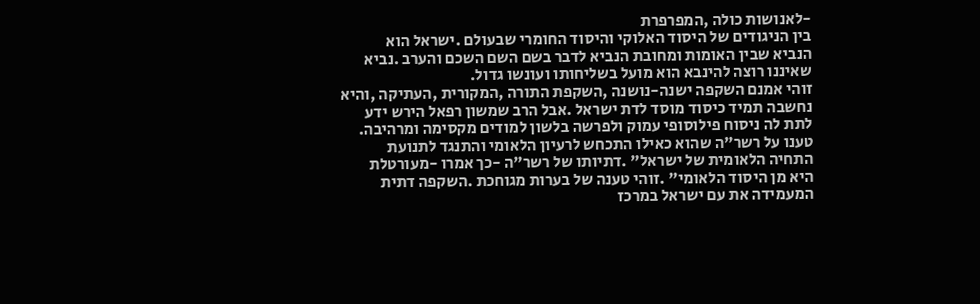-לאנושות כולה ,המפרפרת
בין הניגודים של היסוד האלוקי והיסוד החומרי שבעולם .ישראל הוא
הנביא שבין האומות ומחובת הנביא לדבר בשם השם השכם והערב .נביא
שאיננו רוצה להינבא הוא מועל בשליחותו ועונשו גדול.
זוהי אמנם השקפה ישנה-נושנה ,השקפת התורה ,המקורית ,העתיקה ,והיא
נחשבה תמיד כיסוד מוסד לדת ישראל .אבל הרב שמשון רפאל הירש ידע
לתת לה ניסוח פילוסופי עמוק ולפרשה בלשון למודים מקסימה ומרהיבה.
טענו על רשר"ה שהוא כאילו התכחש לרעיון הלאומי והתנגד לתנועת
התחיה הלאומית של ישראל" .דתיותו של רשר"ה -כך אמרו -מעורטלת
היא מן היסוד הלאומי" .זוהי טענה של בערות מגוחכת .השקפה דתית
המעמידה את עם ישראל במרכז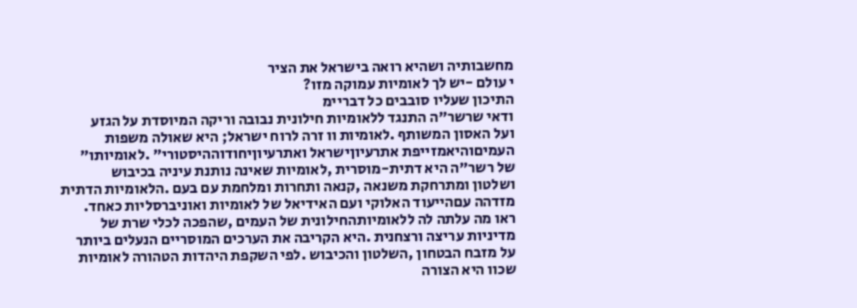מחשבותיה ושהיא רואה בישראל את הציר
י עולם -יש לך לאומיות עמוקה מזו?
התיכון שעליו סובבים כל דבריימ
ודאי שרשר"ה התנגד ללאומיות חילונית נבובה וריקה המיוסדת על הגזע
ועל האסון המשותף .לאומיות וו זרה לרוח ישראל; היא שאולה משפות
העמיםוהיאמזייפת אתרעיוןישראל ואתרעיוןיחודוההיסטורי" .לאומיותו"
של רשר"ה היא דתית-מוסרית ,לאומיות שאינה נותנת עיניה בכיבוש
ושלטון ומתרחקת משנאה ,קנאה ותחרות ומלחמת עם בעם .הלאומיות הדתית
מזדהה עםהייעוד האלוקי ועם האידיאל של לאומיות ואוניברסליות כאחד.
ראו מה עלתה לה ללאומיותהחילונית של העמים ,שהפכה לכלי שרת של
מדיניות עריצה ורצחנית .היא הקריבה את הערכים המוסריים הנעלים ביותר
על מזבח הבטחון ,השלטון והכיבוש .לפי השקפת היהדות הטהורה לאומיות
שכוו היא הצורה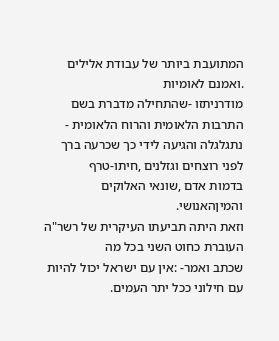המתועבת ביותר של עבודת אלילים .ואמנם לאומיות
מודרניתזו -שהתחילה מדברת בשם התרבות הלאומית והרוח הלאומית -
נתגלגלה והגיעה לידי כך שכרעה ברך לפני רוצחים וגזלנים ,חיתו-טרף
בדמות אדם ,שונאי האלוקים והמיןהאנושי.
וזאת היתה תביעתו העיקרית של רשר"ה העוברת כחוט השני בכל מה
שכתב ואמר- :אין עם ישראל יכול להיות עם חילוני ככל יתר העמים.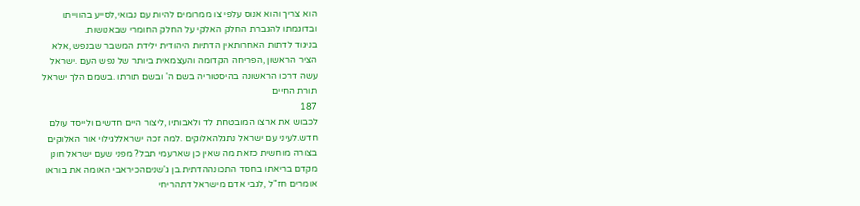הוא צריך והוא אנוס עלפי צו ממרומים להיות עם נבואי,לסייע בהווייתו
ובדוגמתו להגברת החלק האלקי על החלק החומרי שבאנושות.
בניגוד לדתות האחרותאין הדתיות היהודית ילידת המשבר שבנפש ,אלא
הציר הראשון ,הפריחה הקדומה והעצמאית ביותר של נפש העם .ישראל
עשה דרכו הראשונה בהיסטוריה בשם ה' ובשם תורתו .בשמם הלך ישראל
תורת החיים
187
לכבוש את ארצו המובטחת לד ולאבותיו ,ליצור היים חדשים ולייסד עולם
חדש.לעיני עם ישראל נתגלהאלוקים .למה זכה ישראללגילוי אור האלוקים
בצורה מוחשית כזאת מה שאין כן שארעמי תבל? מפני שעם ישראל חונן
מקדם בריאתו בחסד התכונההדתית.בן ג'שניםהכיראבי האומה את בוראו
אומרים חז"ל ,לגבי אדם מישראל דתהריחי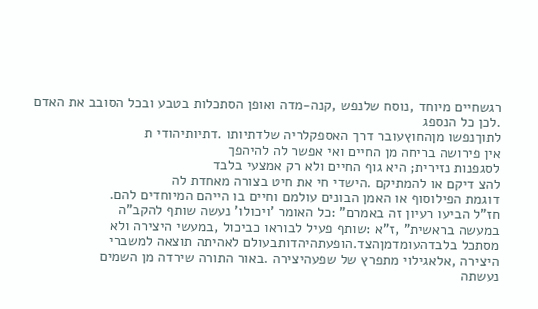רגשחיים מיוחד ,נוסח שלנפש ,קנה-מדה ואופן הסתכלות בטבע ובכל הסובב את האדם .לכן כל הנספג
לתוךנפשו מןהחוץעובר דרך האספקלריה שלדתיותו .דתיותיהודי ת
אין פירושה בריחה מן החיים ואי אפשר לה להיהפך
לסגפנות נזירית; היא גוף החיים ולא רק אמצעי בלבד
להצ דיקם או להמתיקם .הישדי חי את חיט בצורה מאחדת לה
דוגמת הפילוסוף או האמן הבונים עולמם וחיים בו הייהם המיוחדים להם.
חז"ל הביעו רעיון זה באמרם" :כל האומר 'ויכולו' נעשה שותף להקב"ה
במעשה בראשית" ,ז"א :שותף פעיל לבוראו כביכול ,במעשי היצירה ולא
מסתכל בלבדהעומדמןהצד.הופעתהיהדותבעולם לאהיתה תוצאה למשברי
היצירה ,אלאגילוי מתפרץ של שפעהיצירה .באור התורה שירדה מן השמים
נעשתה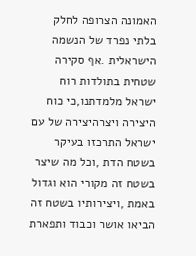האמונה הצרופה לחלק בלתי נפרד של הנשמה הישראלית .אף סקירה
שטחית בתולדות רוח ישראל מלמדתנו,כי כוח היצירה ויצרהיצירה של עם
ישראל התרכזו בעיקר בשטח הדת ,וכל מה שיצר בשטח זה מקורי הוא וגדול
באמת ,ויצירותיו בשטח זה הביאו אושר וכבוד ותפארת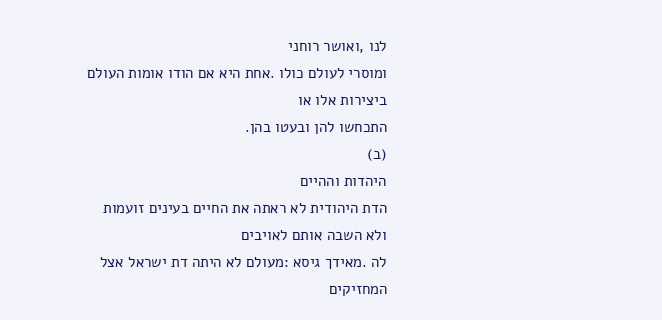לנו ,ואושר רוחני
ומוסרי לעולם כולו .אחת היא אם הודו אומות העולם ביצירות אלו או
התכחשו להן ובעטו בהן.
(ב)
היהדות וההיים
הדת היהודית לא ראתה את החיים בעינים זועמות ולא השבה אותם לאויבים
לה .מאידך גיסא :מעולם לא היתה דת ישראל אצל המחזיקים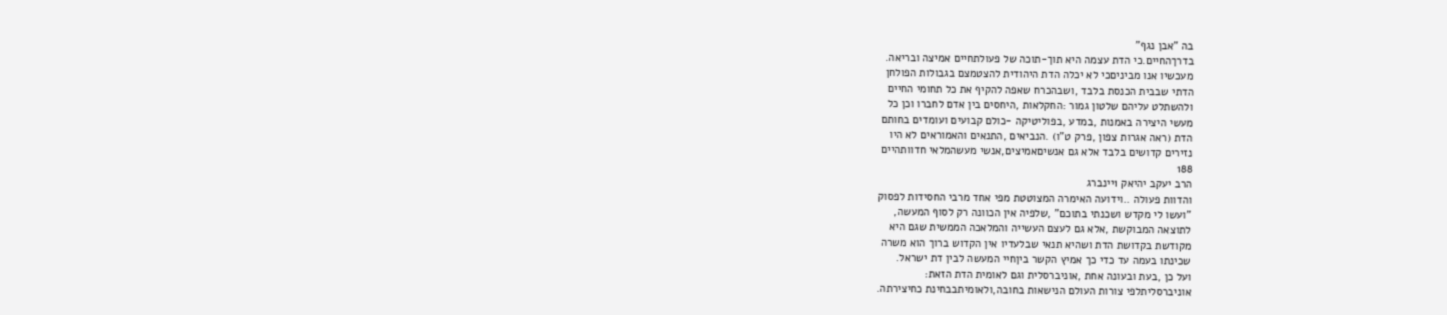בה "אבן נגף"
בדרךהחיים.כי הדת עצמה היא תוך-תוכה של פעולתחיים אמיצה ובריאה.
מעכשיו אנו מביניםכי לא יכלה הדת היהודית להצטמצם בגבולות הפולחן
הדתי שבבית הכנסת בלבד ,ושבהכרח שאפה להקיף את כל תחומי החיים
ולהשתלט עליהם שלטון גמור :החקלאות ,היחסים בין אדם לחברו וכן כל
מעשי היצירה באמנות ,במדע ,בפוליטיקה -כולם קבועים ועומדים בחותם
הדת (ראה אגרות צפון ,פרק ט"ו) .הנביאים ,התנאים והאמוראים לא היו
נזירים קדושים בלבד אלא גם אנשיםאמיצים,אנשי מעשהמלאי חדוותהיים
188
הרב יעקב יהיאק 1יינברג
והדוות פעולה ..וידועה האימרה המצוטטת מפי אחד מרבי החסידות לפסוק
"ועשו לי מקדש ושכנתי בתוכם" ,שלפיה אין הכוונה רק לסוף המעשה,
לתוצאה המבוקשת ,אלא גם לעצם העשייה והמלאכה הממשית שגם היא
מקודשת בקדושת הדת ושהיא תנאי שבלעדיו אין הקדוש ברוך הוא משרה
שכינתו בעמה עד כדי כך אמיץ הקשר ביןחיי המעשה לבין דת ישראל.
ועל כן ,בעת ובעונה אחת ,אוניברסלית וגם לאומית הדת הזאת:
אוניברסליתלפי צורות העולם הנישאות בחובה,ולאומיתבבחינת כחיצירתה.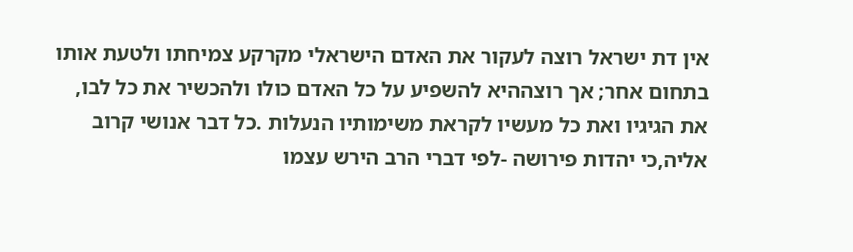אין דת ישראל רוצה לעקור את האדם הישראלי מקרקע צמיחתו ולטעת אותו
בתחום אחר; אך רוצההיא להשפיע על כל האדם כולו ולהכשיר את כל לבו,
את הגיגיו ואת כל מעשיו לקראת משימותיו הנעלות .כל דבר אנושי קרוב
אליה,כי יהדות פירושה -לפי דברי הרב הירש עצמו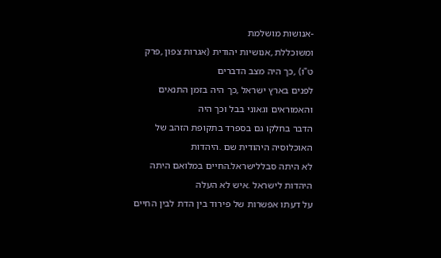-אנושות מושלמת
ומשוכללת ,אנושיות יהודית (אגרות צפון ,פרק ט"ו) ,כך היה מצב הדברים
לפנים בארץ ישראל ,כך היה בזמן התנאים והאמוראים וגאוני בבל וכך היה
הדבר בחלקו גם בספרד בתקופת הזהב של האוכלוסיה היהודית שם .היהדות
לא היתה סבללישראל.החיים במלואם היתה היהדות לישראל .איש לא העלה
על דעתו אפשרות של פירוד בין הדת לבין החיים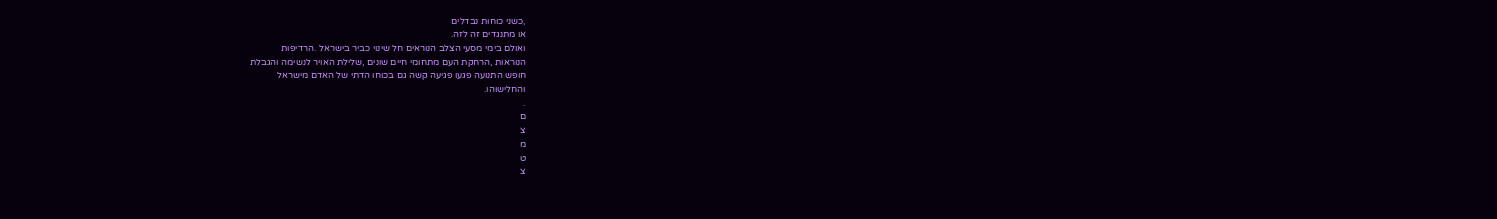,כשני כוחות נבדלים
או מתנגדים זה לזה.
ואולם בימי מסעי הצלב הנוראים חל שינוי כביר בישראל .הרדיפות
הנוראות ,הרחקת העם מתחומי חיים שונים ,שלילת האויר לנשימה והגבלת
חופש התנועה פגעו פגיעה קשה גם בכוחו הדתי של האדם מישראל
והחלישוהו.
.
ם
צ
מ
ט
צ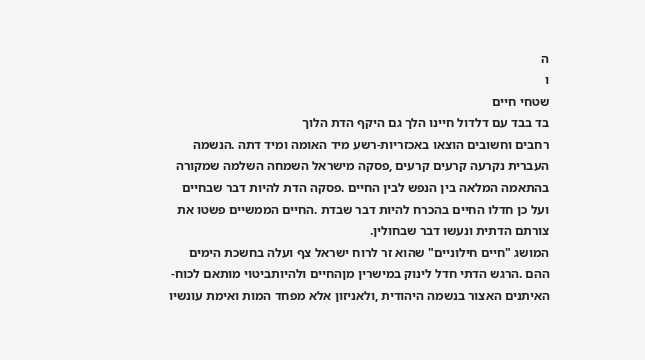ה
ו
שטחי חיים
בד בבד עם דלדול חיינו הלך גם היקף הדת הלוך
רחבים וחשובים הוצאו באכזריות-רשע מיד האומה ומיד דתה .הנשמה
העברית נקרעה קרעים קרעים ,פסקה מישראל השמחה השלמה שמקורה
בהתאמה המלאה בין הנפש לבין החיים .פסקה הדת להיות דבר שבחיים
ועל כן חדלו החיים בהכרח להיות דבר שבדת .החיים הממשיים פשטו את
צורתם הדתית ונעשו דבר שבחולין.
המושג "חיים חילוניים" שהוא זר לרוח ישראל צף ועלה בחשכת הימים
ההם .הרגש הדתי חדל לינוק במישרין מןהחיים ולהיותביטוי מותאם לכוח-
האיתנים האצור בנשמה היהודית ,ולאניזון אלא מפחד המות ואימת עונשיו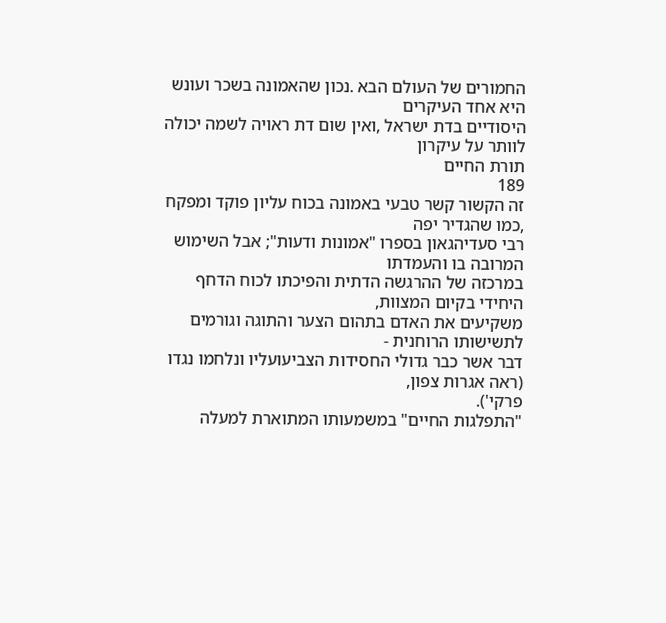החמורים של העולם הבא .נכון שהאמונה בשכר ועונש היא אחד העיקרים
היסודיים בדת ישראל ,ואין שום דת ראויה לשמה יכולה לוותר על עיקרון
תורת החיים
189
זה הקשור קשר טבעי באמונה בכוח עליון פוקד ומפקח ,כמו שהגדיר יפה
רבי סעדיהגאון בספרו "אמונות ודעות"; אבל השימוש המרובה בו והעמדתו
במרכזה של ההרגשה הדתית והפיכתו לכוח הדחף היחידי בקיום המצוות,
משקיעים את האדם בתהום הצער והתוגה וגורמים לתשישותו הרוחנית -
דבר אשר כבר גדולי החסידות הצביעועליו ונלחמו נגדו (ראה אגרות צפון,
פרקי').
"התפלגות החיים" במשמעותו המתוארת למעלה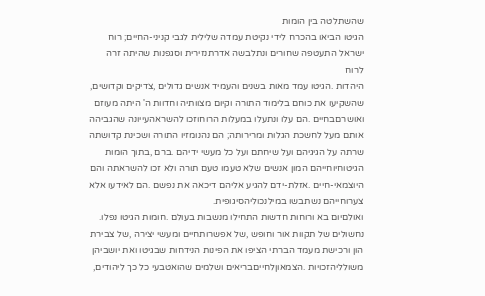שהשתלטה בין הומות
הגיטו הביאו בהכרח לידי נקיטת עמדה שלילית לגבי קניני-החיים; רוח
ישראל התעטפה שחורים ונתלבשה אדרתנזירית וסגפנות שהיתה זרה לרוח
היהדות .הגיטו עמד מאות בשנים והעמיד אנשים גדולים ,צדיקים וקדושים,
שהשקיעו את כוחם בלימוד התורה וקיום מצוותיה וחדוות ה' היתה מעוזם
ואושרםבחיים .הם עלו ונתעלו במעלות הרוחוזכו להשראהעייונה שהגביהה
אותם מעל לחשכת הגלות ומרירותה; הם נהנומזיו התורה ושכינת קדושתה
שרתה על הגיגיהם ועל שיחתם ועל כל מעשי ידיהם .ברם ,בתוך הומות
הגיטוחיוחייהם המון אנשים שלא טעמו טעם תורה ולא זכו להשראתה והם
היוצמאי-חיים .אזלת-ידם להגיע אליהם דיכאה את נפשם .הם לאידעו אלא
צערוחייהם נשתבשו במילנכוליהסיגופית.
ואולםיום בא ורוחות חדשות התחילו מנשבות בעולם .חומות הגיטו נפלו.
נחשולים של תקוות אור וחופש ,של אפשרותחיים ומעשי יצירה ,של צבירת
הון ורכישת מעמד הברתי הציפו את הפינות הנידחות שבגיטו ואת יושביהן
משולליהזכויות .הצמאוןלחייםבריאים ושלמים שהואטבעי כל כך ליהודים,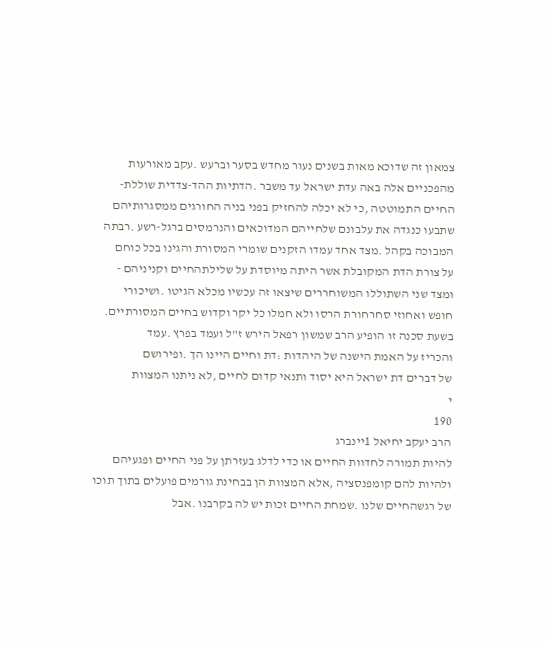צמאון זה שדוכא מאות בשנים נעור מחדש בסער וברעש .עקב מאורעות
מהפכניים אלה באה עדת ישראל עד משבר .הדתיות ההד-צדדית שוללת-
החיים התמוטטה ,כי לא יכלה להחזיק בפני בניה החורגים ממסגרותיהם
שתבעו כנגדה את עלבונם שלחייהם המדוכאים והנרמסים ברגל-רשע .רבתה
המבוכה בקהל .מצד אחד עמדו הזקנים שומרי המסורת והגינו בכל כוחם
על צורת הדת המקובלת אשר היתה מיוסדת על שלילתהחיים וקניניהם -
ומצד שני השתוללו המשוחררים שיצאו זה עכשיו מכלא הגיטו .ושיכורי
חופש ואחוזי סחרחורת הרסו ולא חמלו כל יקר וקדוש בחיים המסורתיים.
בשעת סכנה זו הופיע הרב שמשון רפאל הירש ז"ל ועמד בפרץ .עמד
והכריז על האמת הישנה של היהדות :דת וחיים היינו הך .ופירושם
של דברים דת ישראל היא יסוד ותנאי קדום לחיים ,לא ניתנו המצוות
י
190
הרב יעקב יחיאל 1יינברג
להיות תמורה לחדוות החיים או כדי לדלג בעזרתן על פני החיים ופגעיהם
ולהיות להם קומפנסציה ,אלא המצוות הן בבחינת גורמים פועלים בתוך תוכו
של רגשהחיים שלנו .שמחת החיים זכות יש לה בקרבנו .אבל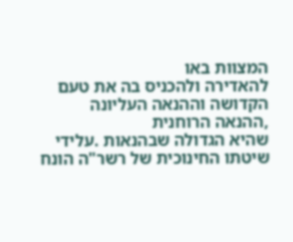המצוות באו
להאדירה ולהכניס בה את טעם הקדושה וההנאה העליונה ,ההנאה הרוחנית
שהיא הגדולה שבהנאות .עלידי שיטתו החינוכית של רשר"ה הונח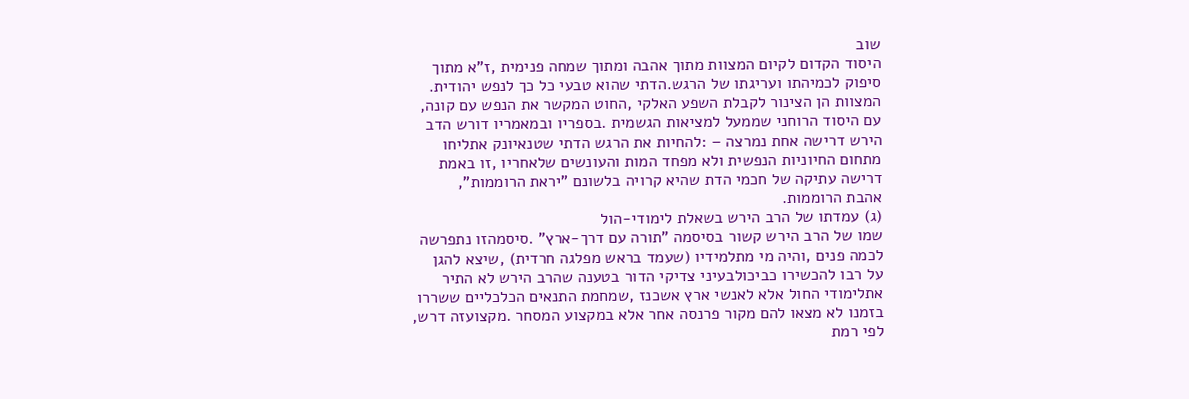שוב
היסוד הקדום לקיום המצוות מתוך אהבה ומתוך שמחה פנימית ,ז"א מתוך
סיפוק לכמיהתו ועריגתו של הרגש.הדתי שהוא טבעי כל כך לנפש יהודית.
המצוות הן הצינור לקבלת השפע האלקי ,החוט המקשר את הנפש עם קונה,
עם היסוד הרוחני שממעל למציאות הגשמית .בספריו ובמאמריו דורש הדב
הירש דרישה אחת נמרצה – :להחיות את הרגש הדתי שטנאיונק אתליחו
מתחום החיוניות הנפשית ולא מפחד המות והעונשים שלאחריו ,זו באמת
דרישה עתיקה של חכמי הדת שהיא קרויה בלשונם "יראת הרוממות",
אהבת הרוממות.
(ג) עמדתו של הרב הירש בשאלת לימודי-הול
שמו של הרב הירש קשור בסיסמה "תורה עם דרך-ארץ" .סיסמהזו נתפרשה
לכמה פנים ,והיה מי מתלמידיו (שעמד בראש מפלגה חרדית) ,שיצא להגן
על רבו להכשירו כביכולבעיני צדיקי הדור בטענה שהרב הירש לא התיר
אתלימודי החול אלא לאנשי ארץ אשכנז ,שמחמת התנאים הכלכליים ששררו
בזמנו לא מצאו להם מקור פרנסה אחר אלא במקצוע המסחר .מקצועזה דרש,
לפי רמת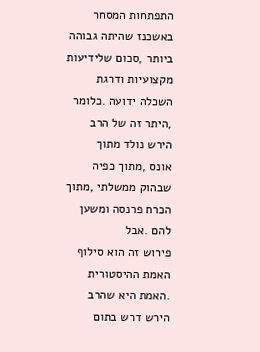התפתחות המסחר באשכנז שהיתה גבוהה ביותר ,סכום שלידיעות
מקצועיות ודרגת השכלה ידועה .כלומר ,היתר זה של הרב הירש נולד מתוך
אונס ,מתוך כפיה שבהוק ממשלתי ,מתוך הכרח פרנסה ומשען להם .אבל
פירוש זה הוא סילוף האמת ההיסטורית .האמת היא שהרב הירש דרש בתום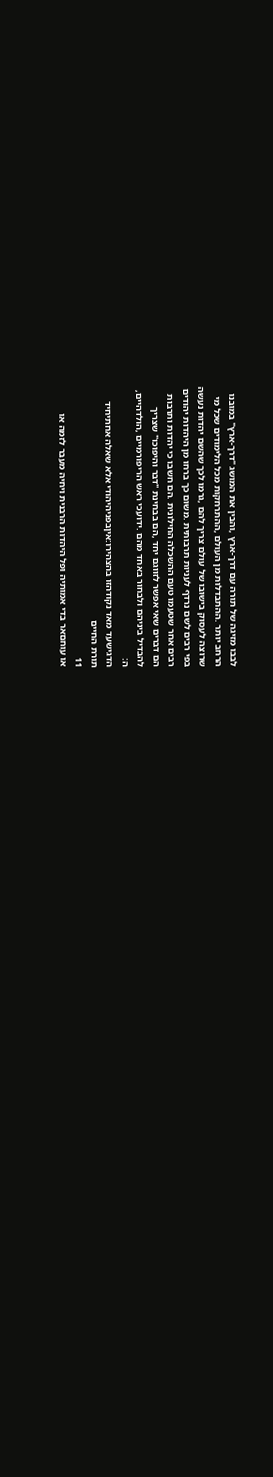לבבו מזיגה של תורה עם דרך-ארץ ,והבין את המושג "דרך-ארץ" במובנו
הרחב יותר .ההתבדלות מן העולם ,ההתרחקות מכל הלימודים שכל מי
שרוצה לעסוק בישובו של עולם צריך להם ,גרמו לכך שהשם יהדות נעשה
בפי רבים לשם נרדף לעניות תרבותית .משום כך ברחו מן היהדות יהודים
רבים אחר שטעמו טעם ההשכלה החילונית .הם חשבו כי יהדות ותרבות
הם דברים שאי אפשר לזווגם יחד ,הם בבחינת "דבר והיפוכו" שצריך
להבדיל ביניהם ולבחור באחד מהם .ידועכי ראש הריפורמיים ,הולדהיים,
ה:
הדגישעד מאד נקודהזו בהצהירו:איןבפניהיהודי אלא שאלה אחתיחיד
תורת החיים
11
או עוחםאר בדי אמותיה ופל היהדות הרבנית ויחיה מעבר לזמה או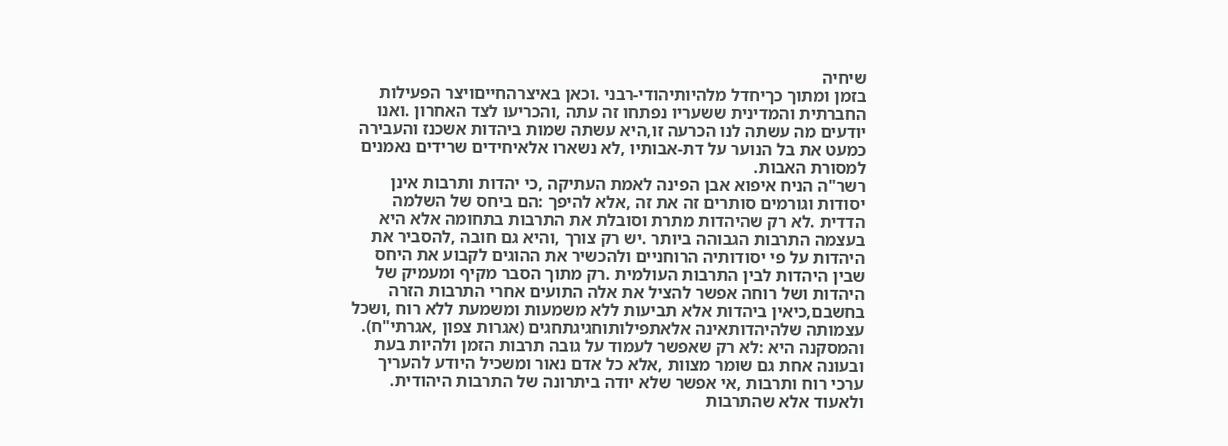שיחיה
בזמן ומתוך כךיחדל מלהיותיהודי-רבני .וכאן באיצרהחייםויצר הפעילות
החברתית והמדינית ששעריו נפתחו זה עתה ,והכריעו לצד האחרון .ואנו
יודעים מה עשתה לנו הכרעה זו,היא עשתה שמות ביהדות אשכנז והעבירה
כמעט את בל הנוער על דת-אבותיו ,לא נשארו אלאיחידים שרידים נאמנים
למסורת האבות.
רשר"ה הניח איפוא אבן הפינה לאמת העתיקה ,כי יהדות ותרבות אינן
יסודות וגורמים סותרים זה את זה ,אלא להיפך :הם ביחס של השלמה
הדדית .לא רק שהיהדות מתרת וסובלת את התרבות בתחומה אלא היא
בעצמה התרבות הגבוהה ביותר .יש רק צורך ,והיא גם חובה ,להסביר את
היהדות על פי יסודותיה הרוחניים ולהכשיר את ההוגים לקבוע את היחס
שבין היהדות לבין התרבות העולמית .רק מתוך הסבר מקיף ומעמיק של
היהדות ושל רוחה אפשר להציל את אלה התועים אחרי התרבות הזרה
בחשבם,כיאין ביהדות אלא תביעות ללא משמעות ומשמעת ללא רוח ,ושכל
עצמותה שלהיהדותאינה אלאתפילותוחגיגתחגים (אגרות צפון ,אגרתי"ח).
והמסקנה היא :לא רק שאפשר לעמוד על גובה תרבות הזמן ולהיות בעת
ובעונה אחת גם שומר מצוות ,אלא כל אדם נאור ומשכיל היודע להעריך
ערכי רוח ותרבות ,אי אפשר שלא יודה ביתרונה של התרבות היהודית.
ולאעוד אלא שהתרבות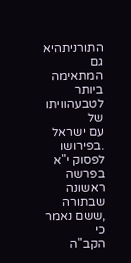התורניתהיא גם המתאימה ביותר לטבעהוויתו של
עם ישראל .בפירושו לפסוק י"א בפרשה ראשונה שבתורה ,ששם נאמר כי
הקב"ה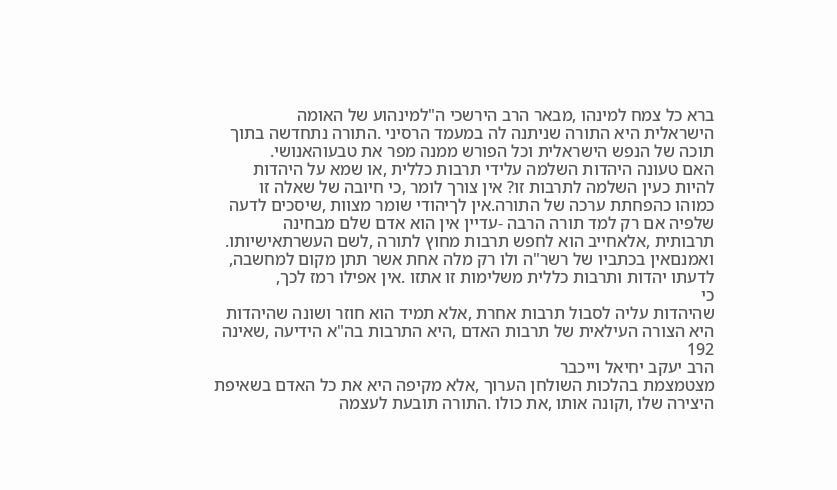ברא כל צמח למינהו ,מבאר הרב הירשכי ה"למינהוע של האומה
הישראלית היא התורה שניתנה לה במעמד הרסיני .התורה נתחדשה בתוך
תוכה של הנפש הישראלית וכל הפורש ממנה מפר את טבעוהאנושי.
האם טעונה היהדות השלמה עלידי תרבות כללית ,או שמא על היהדות
להיות כעין השלמה לתרבות זו? אין צורך לומר ,כי חיובה של שאלה זו
כמוהו כהפחתת ערכה של התורה.אין לךיהודי שומר מצוות ,שיסכים לדעה
שלפיה אם רק למד תורה הרבה -עדיין אין הוא אדם שלם מבחינה
תרבותית ,אלאחייב הוא לחפש תרבות מחוץ לתורה ,לשם העשרתאישיותו.
ואמנםאין בכתביו של רשר"ה ולו רק מלה אחת אשר תתן מקום למחשבה,
לדעתו יהדות ותרבות כללית משלימות זו אתזו .אין אפילו רמז לכך,
כי
שהיהדות עליה לסבול תרבות אחרת ,אלא תמיד הוא חוזר ושונה שהיהדות
היא הצורה העילאית של תרבות האדם ,היא התרבות בה"א הידיעה ,שאינה
192
הרב יעקב יחיאל וייכבר
מצטמצמת בהלכות השולחן הערוך ,אלא מקיפה היא את כל האדם בשאיפת
היצירה שלו ,וקונה אותו ,את כולו .התורה תובעת לעצמה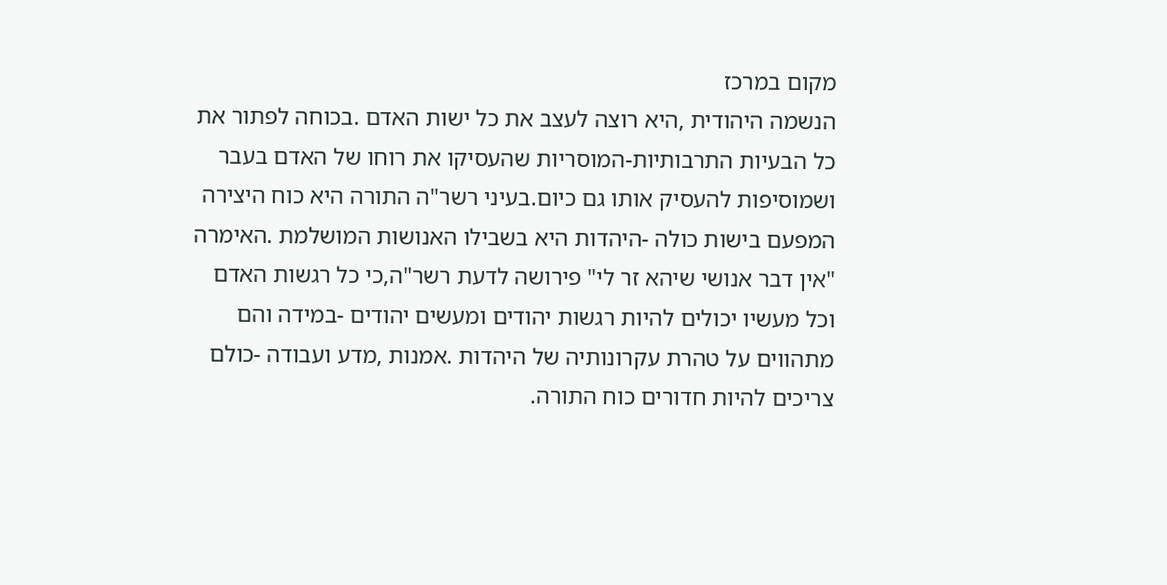מקום במרכז
הנשמה היהודית ,היא רוצה לעצב את כל ישות האדם .בכוחה לפתור את
כל הבעיות התרבותיות-המוסריות שהעסיקו את רוחו של האדם בעבר
ושמוסיפות להעסיק אותו גם כיום.בעיני רשר"ה התורה היא כוח היצירה
המפעם בישות כולה -היהדות היא בשבילו האנושות המושלמת .האימרה
"אין דבר אנושי שיהא זר לי" פירושה לדעת רשר"ה,כי כל רגשות האדם
וכל מעשיו יכולים להיות רגשות יהודים ומעשים יהודים -במידה והם
מתהווים על טהרת עקרונותיה של היהדות .אמנות ,מדע ועבודה -כולם
צריכים להיות חדורים כוח התורה.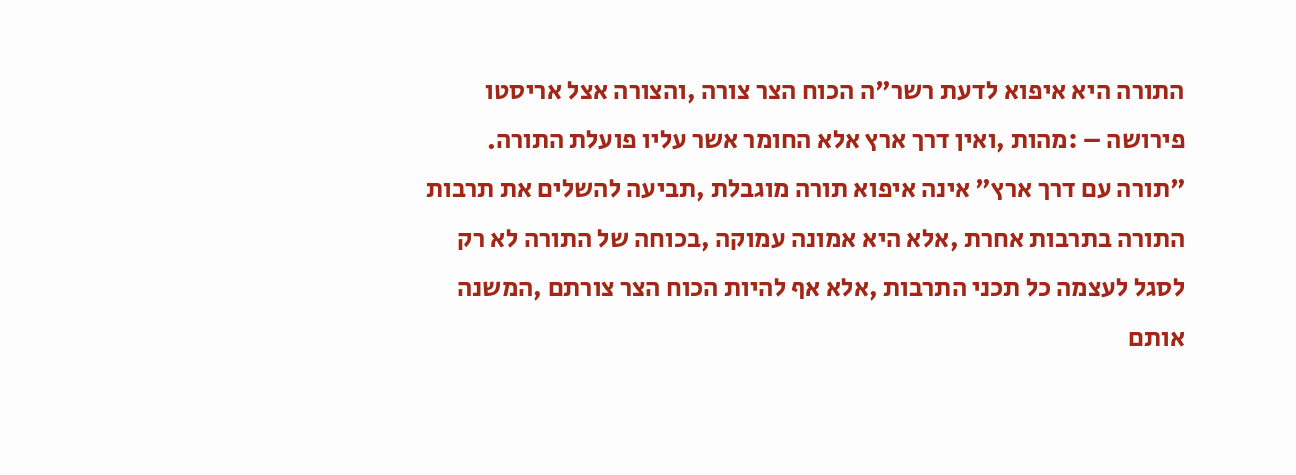התורה היא איפוא לדעת רשר"ה הכוח הצר צורה ,והצורה אצל אריסטו
פירושה – :מהות ,ואין דרך ארץ אלא החומר אשר עליו פועלת התורה.
"תורה עם דרך ארץ" אינה איפוא תורה מוגבלת ,תביעה להשלים את תרבות
התורה בתרבות אחרת ,אלא היא אמונה עמוקה ,בכוחה של התורה לא רק
לסגל לעצמה כל תכני התרבות ,אלא אף להיות הכוח הצר צורתם ,המשנה
אותם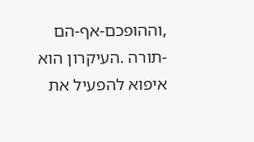,וההופכם-אף-הם -תורה .העיקרון הוא איפוא להפעיל את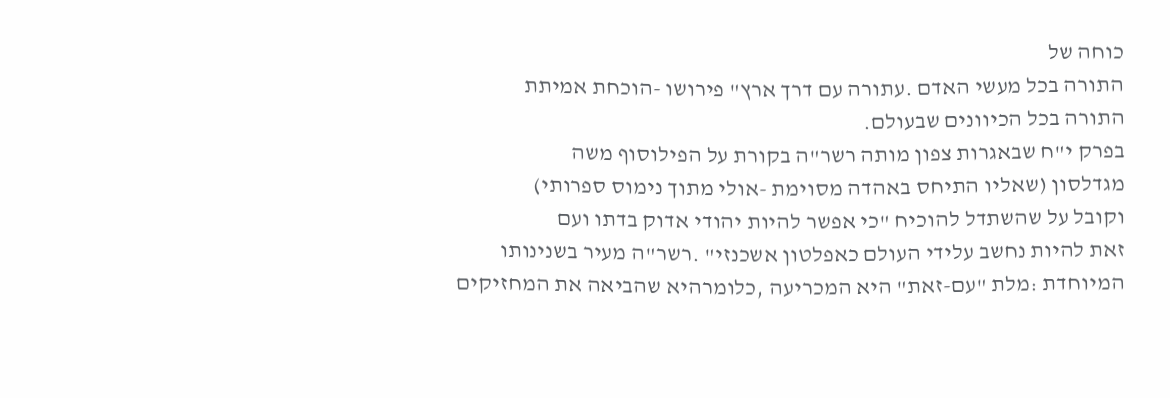כוחה של
התורה בכל מעשי האדם .עתורה עם דרך ארץ" פירושו -הוכחת אמיתת
התורה בכל הכיוונים שבעולם.
בפרק י"ח שבאגרות צפון מותה רשר"ה בקורת על הפילוסוף משה
מגדלסון (שאליו התיחס באהדה מסוימת -אולי מתוך נימוס ספרותי)
וקובל על שהשתדל להוכיח "כי אפשר להיות יהודי אדוק בדתו ועם
זאת להיות נחשב עלידי העולם כאפלטון אשכנזי" .רשר"ה מעיר בשנינותו
המיוחדת :מלת "עם-זאת" היא המכריעה ,כלומרהיא שהביאה את המחזיקים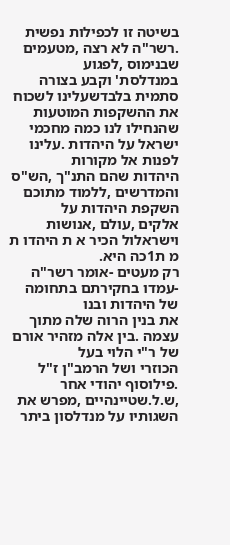בשיטה זו לכפילות נפשית .רשר"ה לא רצה ,מטעמים שבנימוס ,לפגוע
במנדלסת' וקבע בצורה סתמית בלבדשעלינו לשכוח את ההשקפות המוטעות
שהנחילו לנו כמה מחכמי ישראל על היהדות .עלינו לפנות אל מקורות
היהדות שהם התנ"ך ,הש"ס והמדרשים ,ללמוד מתוכם השקפת היהדות על
אלקים ,עולם ,אנושות וישראלול הכיר א ת היהדו ת מ ת1כה היא.
רק מעטים -אומר רשר"ה -עמדו בחקירתם בתחומה של היהדות ובנו
את בנין הרוה שלה מתוך עצמה .בין אלה מזהיר אורם של ר"י הלוי בעל
הכוזרי ושל הרמב"ן ז"ל .פילוסוף יהודי אחר ,ש.ל.שטיינהיים ,מפרש את
השגותיו על מנדלסון ביתר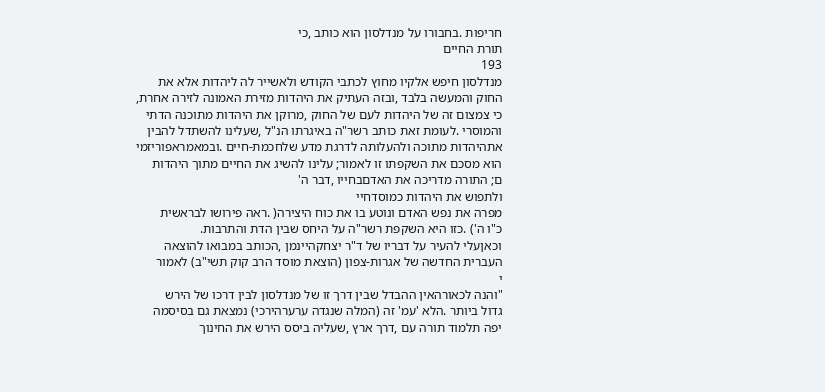חריפות .בחבורו על מנדלסון הוא כותב ,כי
תורת החיים
193
מנדלסון חיפש אלקיו מחוץ לכתבי הקודש ולאשייר לה ליהדות אלא את
החוק והמעשה בלבד ,ובזה העתיק את היהדות מזירת האמונה לזירה אחרת,
כי צמצום זה של היהדות לעם של החוק ,מרוקן את היהדות מתוכנה הדתי
והמוסרי .לעומת זאת כותב רשר"ה באיגרתו הנ"ל ,שעלינו להשתדל להבין
אתהיהדות מתוכה ולהעלותה לדרגת מדע שלחכמת-חיים .ובמאמראפוריזמי
הוא מסכם את השקפתו זו לאמור; עלינו להשיג את החיים מתוך היהדות
ם; התורה מדריכה את האדםבחייו ,דבר ה'
ולתפוש את היהדות כמוסדחיי
מפרה את נפש האדם ונוטע בו את כוח היצירה( .ראה פירושו לבראשית
כ"ו ה') .כזו היא השקפת רשר"ה על היחס שבין הדת והתרבות.
וכאןעלי להעיר על דבריו של ד"ר יצחקהיינמן ,הכותב במבואו להוצאה
העברית החדשה של אגרות-צפון (הוצאת מוסד הרב קוק תשי"ב) לאמור
י
"והנה לכאורהאין ההבדל שבין דרך זו של מנדלסון לבין דרכו של הירש
גדול ביותר .הלא 'עמ' זה (המלה שנגדה ערערהירכי) נמצאת גם בסיסמה
יפה תלמוד תורה עם ,דרך ארץ ,שעליה ביסס הירש את החינוך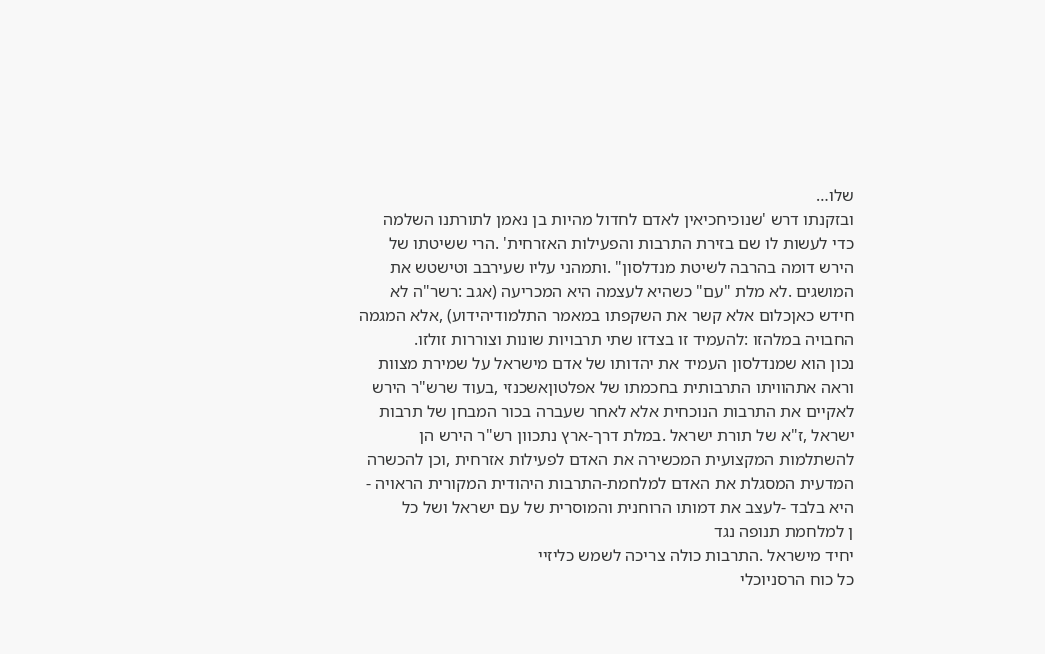שלו…
ובזקנתו דרש 'שנוכיחכיאין לאדם לחדול מהיות בן נאמן לתורתנו השלמה
כדי לעשות לו שם בזירת התרבות והפעילות האזרחית' .הרי ששיטתו של
הירש דומה בהרבה לשיטת מנדלסון" .ותמהני עליו שעירבב וטישטש את
המושגים .לא מלת "עם" כשהיא לעצמה היא המכריעה (אגב :רשר"ה לא
חידש כאןכלום אלא קשר את השקפתו במאמר התלמודיהידוע) ,אלא המגמה
החבויה במלהזו :להעמיד זו בצדזו שתי תרבויות שונות וצוררות זולזו.
נכון הוא שמנדלסון העמיד את יהדותו של אדם מישראל על שמירת מצוות
וראה אתהוויתו התרבותית בחכמתו של אפלטוןאשכנזי ,בעוד שרש"ר הירש
לאקיים את התרבות הנוכחית אלא לאחר שעברה בכור המבחן של תרבות
ישראל ,ז"א של תורת ישראל .במלת דרך-ארץ נתכוון רש"ר הירש הן
להשתלמות המקצועית המכשירה את האדם לפעילות אזרחית ,וכן להכשרה
המדעית המסגלת את האדם למלחמת-התרבות היהודית המקורית הראויה -
היא בלבד -לעצב את דמותו הרוחנית והמוסרית של עם ישראל ושל כל
ן למלחמת תנופה נגד
יחיד מישראל .התרבות כולה צריכה לשמש כליזיי
כל כוח הרסניוכלי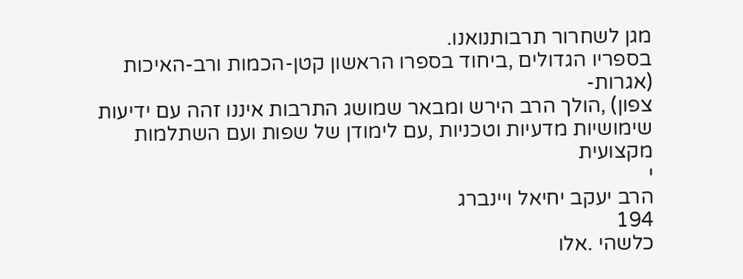מגן לשחרור תרבותנואנו.
בספריו הגדולים ,ביחוד בספרו הראשון קטן-הכמות ורב-האיכות (אגרות-
צפון) ,הולך הרב הירש ומבאר שמושג התרבות איננו זהה עם ידיעות
שימושיות מדעיות וטכניות ,עם לימודן של שפות ועם השתלמות מקצועית
י
הרב יעקב יחיאל ויינברג
194
כלשהי .אלו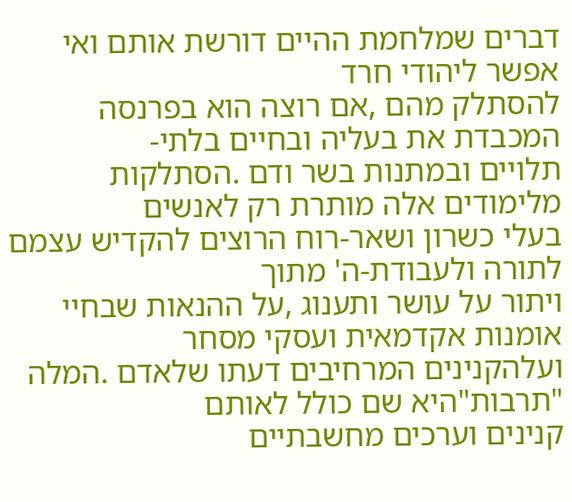דברים שמלחמת ההיים דורשת אותם ואי אפשר ליהודי חרד
להסתלק מהם ,אם רוצה הוא בפרנסה המכבדת את בעליה ובחיים בלתי-
תלויים ובמתנות בשר ודם .הסתלקות מלימודים אלה מותרת רק לאנשים
בעלי כשרון ושאר-רוח הרוצים להקדיש עצמם לתורה ולעבודת-ה' מתוך
ויתור על עושר ותענוג ,על ההנאות שבחיי אומנות אקדמאית ועסקי מסחר
ועלהקנינים המרחיבים דעתו שלאדם .המלה "תרבות"היא שם כולל לאותם
קנינים וערכים מחשבתיים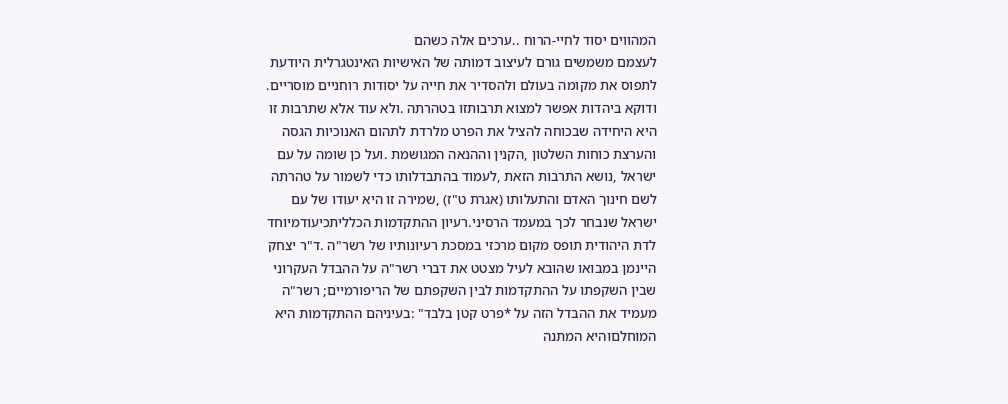המהווים יסוד לחיי-הרוח ..ערכים אלה כשהם
לעצמם משמשים גורם לעיצוב דמותה של האישיות האינטגרלית היודעת
לתפוס את מקומה בעולם ולהסדיר את חייה על יסודות רוחניים מוסריים.
ודוקא ביהדות אפשר למצוא תרבותזו בטהרתה .ולא עוד אלא שתרבות זו
היא היחידה שבכוחה להציל את הפרט מלרדת לתהום האנוכיות הגסה
והערצת כוחות השלטון ,הקנין וההנאה המגושמת .ועל כן שומה על עם
ישראל ,נושא התרבות הזאת ,לעמוד בהתבדלותו כדי לשמור על טהרתה
לשם חינוך האדם והתעלותו (אגרת ט"ז) ,שמירה זו היא יעודו של עם
ישראל שנבחר לכך במעמד הרסיני.רעיון ההתקדמות הכלליתכיעודמיוחד
לדת היהודית תופס מקום מרכזי במסכת רעיונותיו של רשר"ה .ד"ר יצחק
היינמן במבואו שהובא לעיל מצטט את דברי רשר"ה על ההבדל העקרוני
שבין השקפתו על ההתקדמות לבין השקפתם של הריפורמיים; רשר"ה
מעמיד את ההבדל הזה על *פרט קטן בלבד" :בעיניהם ההתקדמות היא
המוחלםוהיא המתנה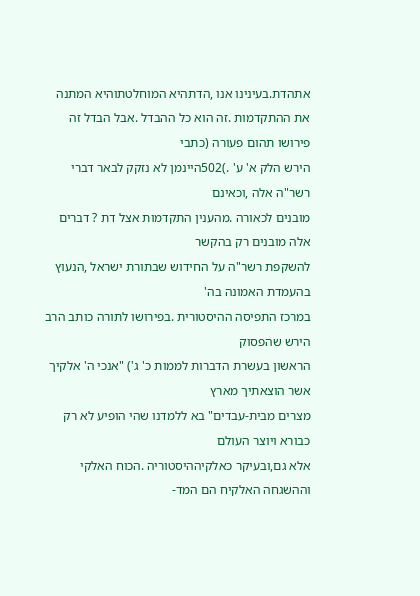אתהדת.בעינינו אנו ,הדתהיא המוחלטתוהיא המתנה
את ההתקדמות .זה הוא כל ההבדל .אבל הבדל זה פירושו תהום פעורה (כתבי
הירש הלק א' ע' .)502היינמן לא נזקק לבאר דברי רשר"ה אלה ,וכאינם
מובנים לכאורה .מהענין התקדמות אצל דת ? דברים אלה מובנים רק בהקשר
להשקפת רשר"ה על החידוש שבתורת ישראל ,הנעוץ בהעמדת האמונה בה'
במרכז התפיסה ההיסטורית .בפירושו לתורה כותב הרב הירש שהפסוק
הראשון בעשרת הדברות לממות כ' ג') "אנכי ה' אלקיך אשר הוצאתיך מארץ
מצרים מבית-עבדים" בא ללמדנו שהי הופיע לא רק כבורא ויוצר העולם
אלא גם,ובעיקר כאלקיההיסטוריה .הכוח האלקי וההשגחה האלקיח הם המד-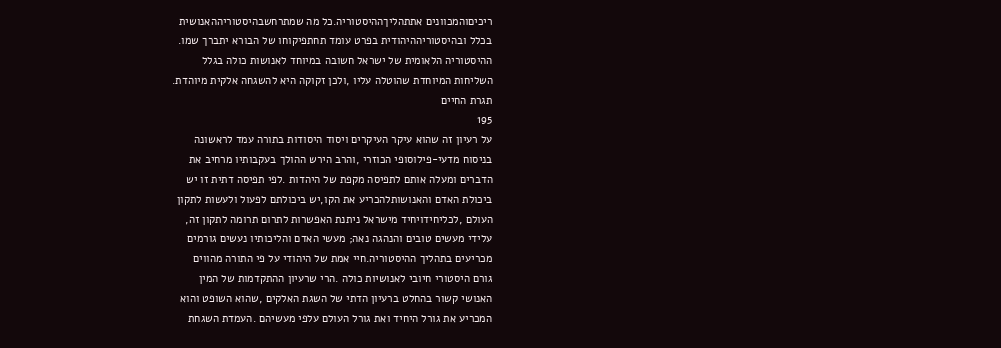ריכיםוהמכוונים אתתהליךההיסטוריה.כל מה שמתרחשבהיסטוריההאנושית
בכלל ובהיסטוריההיהודית בפרט עומד תחתפיקוחו של הבורא יתברך שמו.
ההיסטוריה הלאומית של ישראל חשובה במיוחד לאנושות כולה בגלל
השליחות המיוחדת שהוטלה עליו ,ולכן זקוקה היא להשגחה אלקית מיוהדת.
תגרת החיים
195
על רעיון זה שהוא עיקר העיקרים ויסוד היסודות בתורה עמד לראשונה
בניסוח מדעי-פילוסופי הכוזרי ,והרב הירש ההולך בעקבותיו מרחיב את
הדברים ומעלה אותם לתפיסה מקפת של היהדות .לפי תפיסה דתית זו יש
ביכולת האדם והאנושותלהכריע את הקו,יש ביכולתם לפעול ולעשות לתקון
העולם ,לכליחידויחיד מישראל ניתנת האפשרות לתרום תרומה לתקון זה,
עלידי מעשים טובים והנהגה נאה; מעשי האדם והליכותיו נעשים גורמים
מכריעים בתהליך ההיסטוריה.חיי אמת של היהודי על פי התורה מהווים
גורם היסטורי חיובי לאנושיות כולה .הרי שרעיון ההתקדמות של המין
האנושי קשור בהחלט ברעיון הדתי של השגת האלקים ,שהוא השופט והוא
המכריע את גורל היחיד ואת גורל העולם עלפי מעשיהם .העמדת השגחת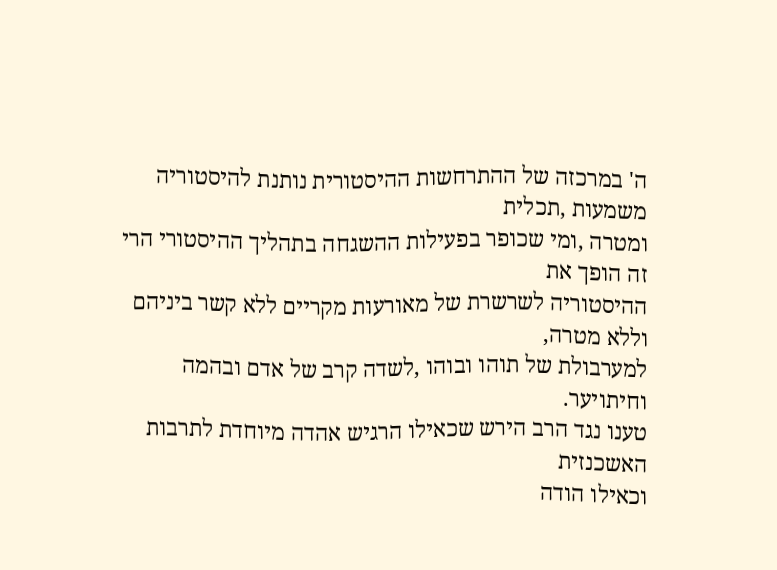ה' במרכזה של ההתרחשות ההיסטורית נותנת להיסטוריה משמעות ,תכלית
ומטרה ,ומי שכופר בפעילות ההשגחה בתהליך ההיסטורי הרי זה הופך את
ההיסטוריה לשרשרת של מאורעות מקריים ללא קשר ביניהם וללא מטרה,
למערבולת של תוהו ובוהו ,לשדה קרב של אדם ובהמה וחיתויער.
טענו נגד הרב הירש שכאילו הרגיש אהדה מיוחדת לתרבות האשכנזית
וכאילו הודה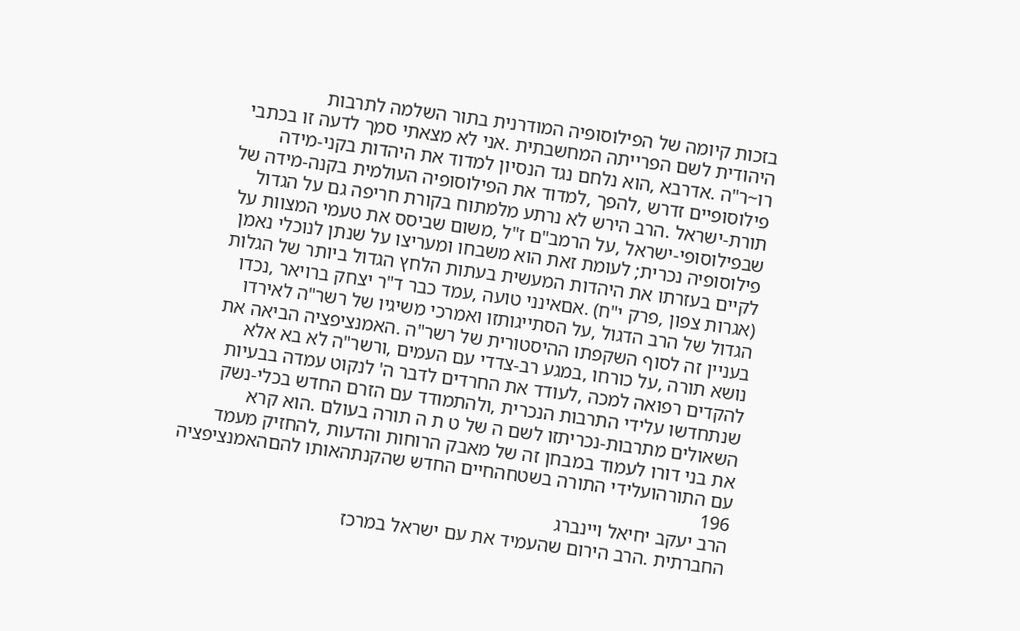בזכות קיומה של הפילוסופיה המודרנית בתור השלמה לתרבות
היהודית לשם הפרייתה המחשבתית .אני לא מצאתי סמך לדעה זו בכתבי
רו~ר"ה .אדרבא ,הוא נלחם נגד הנסיון למדוד את היהדות בקני-מידה
פילוסופיים זדרש ,להפך ,למדוד את הפילוסופיה העולמית בקנה-מידה של
תורת-ישראל .הרב הירש לא נרתע מלמתוח בקורת חריפה גם על הגדול
שבפילוסופי-ישראל ,על הרמב"ם ז"ל ,משום שביסס את טעמי המצוות על
פילוסופיה נכרית; לעומת זאת הוא משבחו ומעריצו על שנתן לנוכלי נאמן
לקיים בעזרתו את היהדות המעשית בעתות הלחץ הגדול ביותר של הגלות
(אגרות צפון ,פרק י"ח) .אםאינני טועה ,עמד כבר ד"ר יצחק ברויאר ,נכדו
הגדול של הרב הדגול ,על הסתייגותזו ואמרכי משיגיו של רשר"ה לאירדו
בעניין זה לסוף השקפתו ההיסטורית של רשר"ה .האמנציפציה הביאה את
נושא תורה ,על כורחו ,במגע רב-צדדי עם העמים ,ורשר"ה לא בא אלא
להקדים רפואה למכה ,לעודד את החרדים לדבר ה' לנקוט עמדה בבעיות
שנתחדשו עלידי התרבות הנכרית ,ולהתמודד עם הזרם החדש בכלי-נשק
השאולים מתרבות-נכריתזו לשם ה של ט ת ה תורה בעולם .הוא קרא
את בני דורו לעמוד במבחן זה של מאבק הרוחות והדעות ,להחזיק מעמד
עם התורהועלידי התורה בשטחהחיים החדש שהקנתהאותו להםהאמנציפציה
196
הרב יעקב יחיאל ויינברג
החברתית .הרב הירום שהעמיד את עם ישראל במרכז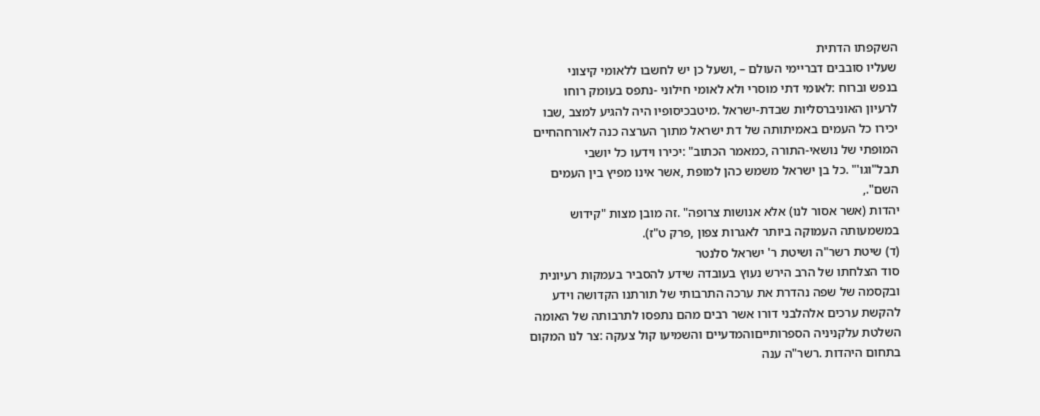השקפתו הדתית
שעליו סובבים דבריימי העולם – ,ושעל כן יש לחשבו ללאומי קיצוני
בנפש וברוח :לאומי דתי מוסרי ולא לאומי חילוני -נתפס בעומק רוחו
לרעיון האוניברסליות שבדת-ישראל .מיטבכיסופיו היה להגיע למצב ,שבו
יכירו כל העמים באמיתותה של דת ישראל מתוך הערצה כנה לאורחהחיים
המופתי של נושאי-התורה ,כמאמר הכתוב" :יכירו וידעו כל יושבי
תבל"וגו'" .כל בן ישראל משמש כהן למופת ,אשר אינו מפיץ בין העמים
השם".,
יהדות (אשר אסור לנו) אלא אנושות צרופה" .זה מובן מצות "קידוש
במשמעותה העמוקה ביותר לאגרות צפון ,פרק ט"ז).
(ד) שיטת רשר"ה ושיטת ר' ישראל סלנטר
סוד הצלחתו של הרב הירש נעוץ בעובדה שידע להסביר בעמקות רעיונית
ובקסמה של שפה נהדרת את ערכה התרבותי של תורתנו הקדושה וידע
להקשת ערכים אלהלבני דורו אשר רבים מהם נתפסו לתרבותה של האומה
השלטת עלקניניה הספרותייםוהמדעיים והשמיעו קול צעקה :צר לנו המקום
בתחום היהדות .רשר"ה ענה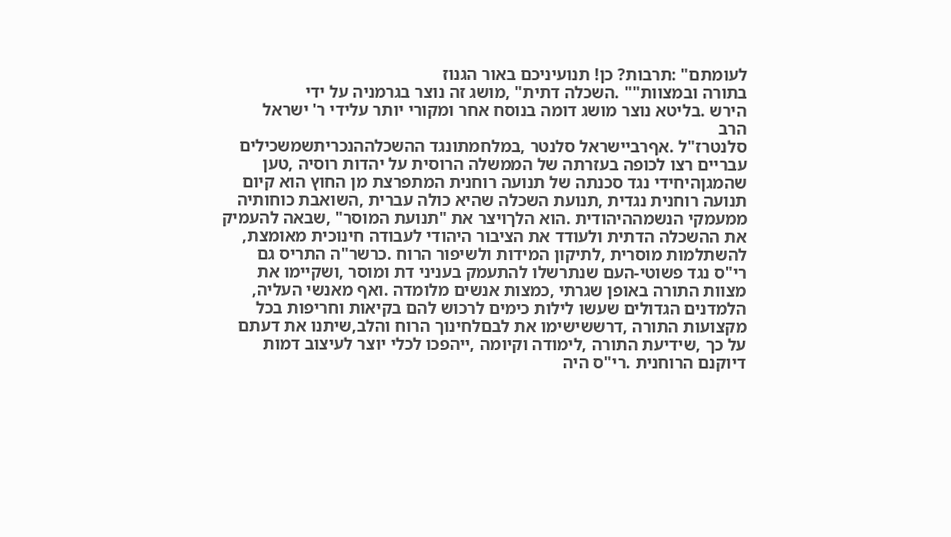לעומתם" :תרבות? כן! תנועיניכם באור הגנוז
בתורה ובמצוות"" .השכלה דתית" ,מושג זה נוצר בגרמניה על ידי
הירש .בליטא נוצר מושג דומה בנוסח אחר ומקורי יותר עלידי ר' ישראל
הרב
סלנטרז"ל .אףרביישראל סלנטר ,במלחמתונגד ההשכלההנכריתשמשכילים
עבריים רצו לכופה בעזרתה של הממשלה הרוסית על יהדות רוסיה ,טען
שהמגןהיחידי נגד סכנתה של תנועה רוחנית המתפרצת מן החוץ הוא קיום
תנועה רוחנית נגדית ,תנועת השכלה שהיא כולה עברית ,השואבת כוחותיה
ממעמקי הנשמההיהודית .הוא הלךויצר את "תנועת המוסר" ,שבאה להעמיק
את ההשכלה הדתית ולעודד את הציבור היהודי לעבודה חינוכית מאומצת,
להשתלמות מוסרית ,לתיקון המידות ולשיפור הרוח .כרשר"ה התריס גם
רי"ס נגד פשוטי-העם שנתרשלו להתעמק בעניני דת ומוסר ,ושקיימו את
מצוות התורה באופן שגרתי ,כמצות אנשים מלומדה .ואף מאנשי העליה,
הלמדנים הגדולים שעשו לילות כימים לרכוש להם בקיאות וחריפות בכל
מקצועות התורה ,דרששישימו את לבםלחינוך הרוח והלב,שיתנו את דעתם
על כך ,שידיעת התורה ,לימודה וקיומה ,ייהפכו לכלי יוצר לעיצוב דמות
דיוקנם הרוחנית .רי"ס היה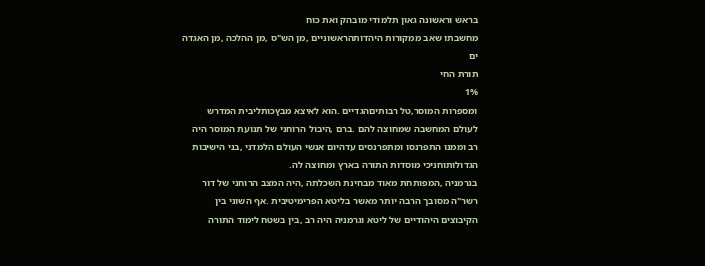בראש וראשונה גאון תלמודי מובהק ואת כוח
מחשבתו שאב ממקורות היהדותהראשוניים ,מן הש"ס ,מן ההלכה ,מן האגדה
ים
תורת החי
1%
ומספרות המוסר,טל רבותיםהגדיים .הוא לאיצא מבץכותליבית המדרש
לעולם המחשבה שמחוצה להם .ברם ,היבול הרוחני של תנועת המוסר היה
רב וממנו התפרנסו ומתפרנסים עדהיום אנשי העולם הלמדני ,בני הישיבות
הגדולותוחניכי מוסדות התורה בארץ ומחוצה לה.
בגרמניה ,המפותחת מאוד מבחינת השכלתה ,היה המצב הרוחני של דור
רשר"ה מסובך הרבה יותר מאשר בליטא הפרימיטיבית .אף השוני בין
הקיבוצים היהודיים של ליטא וגרמניה היה רב ,בין בשטח לימוד התורה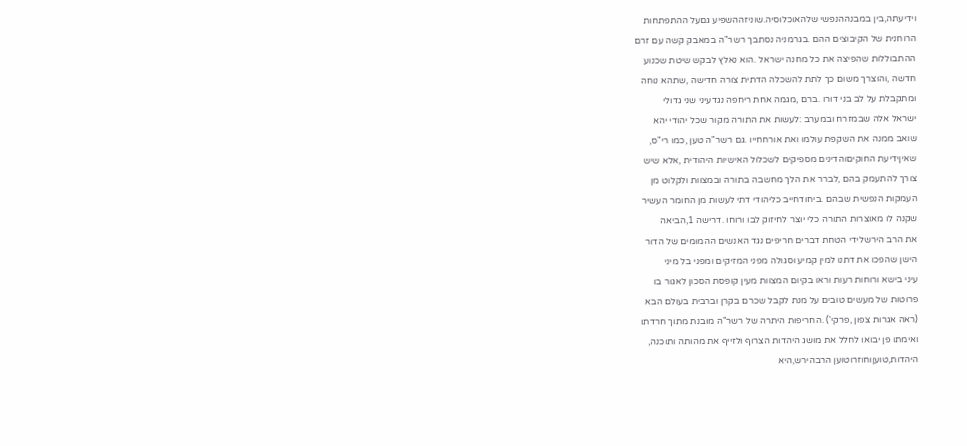וידיעתה,בין במבנההנפשי שלהאוכלוסיה.שוניזההשפיע גםעל ההתפתחות
הרוחנית של הקיבוצים ההם .בגרמניה נסתבך רשר"ה במאבק קשה עם זרם
ההתבוללות שהפיצה את כל מחנה ישראל .הוא נאלץ לבקש שיטת שכנוע
חדשה ,והוצרך משום כך לתת להשכלה הדתית צורה חדישה ,שתהא נוחה
ומתקבלת על לב בני דורו .ברם ,מגמה אחת ריחפה נגדעיני שני גדולי
ישראל אלה שבמזרח ובמערב :לעשות את התורה מקור שכל יהודי יהא
שואב ממנה את השקפת עולמו ואת אורחחייו .גם רשר"ה טען ,כמו רי"ס,
שאיןידיעת החוקיםוהדינים מספיקים לשכלול האישיות היהודית ,אלא שיש
צורך להתעמק בהם ,לברר את הלך מחשבה בתורה ובמצוות ולקלוט מן
העמקות הנפשית שבהם .ביחודחייב כליהודי דתי לעשות מן החומר העשיר
שקנה לו מאוצרות התורה כלי יוצר לחיזוק לבו ורוחו .דרישה 1,הביאה
את הרב הירשלידי הטחת דברים חריפים נגד האנשים ההמומים של הדור
הישן שהפכו את דתנו למין קמיע וסגולה מפני המזיקים ומפני בל מיני
עיני בישא ורוחות רעות וראו בקיום המצוות מעין קופסת הסכון לאגור בו
פרוטות של מעשים טובים על מנת לקבל שכרם בקרן וברבית בעולם הבא
(ראה אגרות צפון ,פרקי') .החריפות היתרה של רשר"ה מובנת מתוך חרדתו
ואימתו פן יבואו לחלל את מושג היהדות הצרוף ולזייף את מהותה ותוכנה,
היהדות,טועןוחוזרוטוען הרבהירש,היא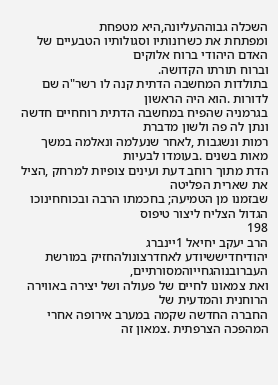השכלה גבוההעליונה,היא מטפחת
ומפתחת את כשרונותיו וסגולותיו הטבעיים של האדם היהודי ברוח אלוקים
וברוח תורתו הקדושה.
בתולדות המחשבה הדתית קנה לו רשר"ה שם לדורות .הוא היה הראשון
בגרמניה שהפיח במחשבה הדתית רוחחיים חדשה ונתן לה פה ולשון מדברת
רמות ונשגבות ,לאחר שנעלמה ונאלמה במשך מאות בשנים .בעומדו לבעיות
הדת מתוך רוחב דעת ועינים צופיות למרחק ,הציל את שארית הפליטה
שבזמנו מן הטמיעה; בחכמתו הרבה ובכוחחינוכו הגדול הצליח ליצור טיפוס
198
הרב יעקב יחיאל 1יינברג
יהודיחדיששיודע לאחדרצונולהחזיק במורשת העברובנוהגחייוהמסורתיים,
ואת צמאונו לחיים של פעולה ושל יצירה באווירה הרוחנית והמדעית של
החברה החדשה שקמה במערב אירופה אחרי המהפכה הצרפתית .צמאון זה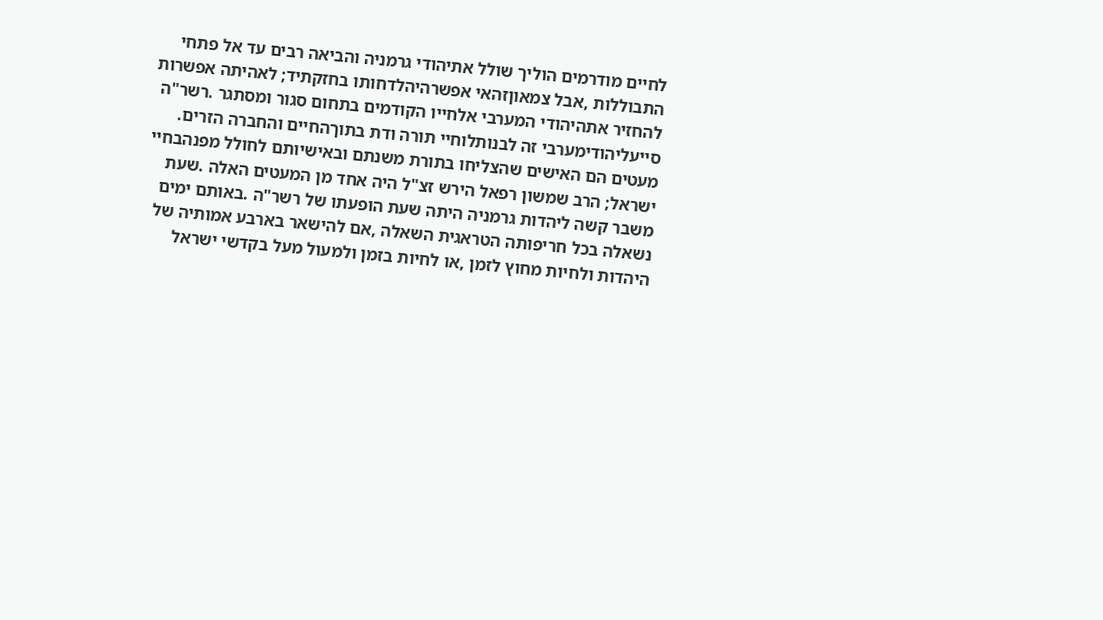לחיים מודרמים הוליך שולל אתיהודי גרמניה והביאה רבים עד אל פתחי
התבוללות ,אבל צמאוןזהאי אפשרהיהלדחותו בחזקתיד; לאהיתה אפשרות
להחזיר אתהיהודי המערבי אלחייו הקודמים בתחום סגור ומסתגר .רשר"ה
סייעליהודימערבי זה לבנותלוחיי תורה ודת בתוךהחיים והחברה הזרים.
מעטים הם האישים שהצליחו בתורת משנתם ובאישיותם לחולל מפנהבחיי
ישראל; הרב שמשון רפאל הירש זצ"ל היה אחד מן המעטים האלה .שעת
משבר קשה ליהדות גרמניה היתה שעת הופעתו של רשר"ה .באותם ימים
נשאלה בכל חריפותה הטראגית השאלה ,אם להישאר בארבע אמותיה של
היהדות ולחיות מחוץ לזמן ,או לחיות בזמן ולמעול מעל בקדשי ישראל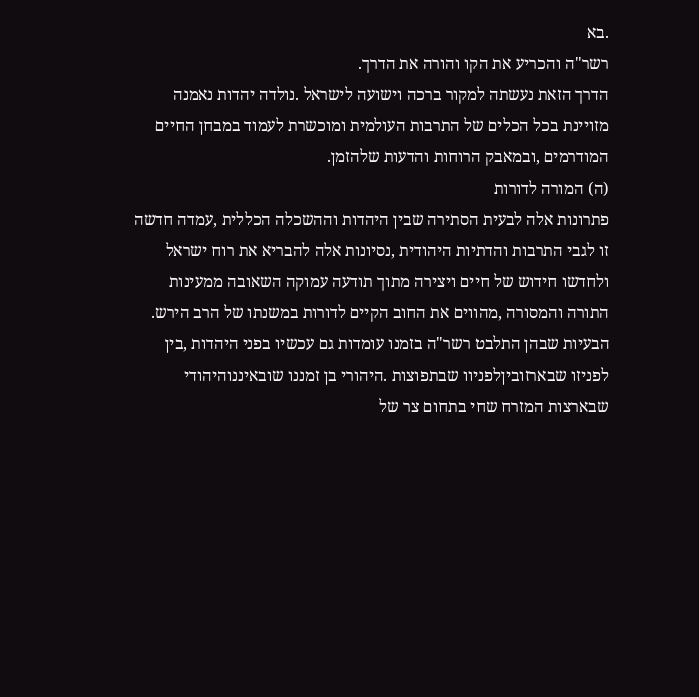.בא
רשר"ה והכריע את הקו והורה את הדרך.
הדרך הזאת נעשתה למקור ברכה וישועה לישראל .נולדה יהדות נאמנה
מזויינת בכל הכלים של התרבות העולמית ומוכשרת לעמוד במבחן החיים
המודרמים ,ובמאבק הרוחות והדעות שלהזמן.
(ה) המורה לדורות
פתרונות אלה לבעית הסתירה שבין היהדות וההשכלה הכללית ,עמדה חדשה
זו לגבי התרבות והדתיות היהודית ,נסיונות אלה להבריא את רוח ישראל
ולחדשו חידוש של חיים ויצירה מתוך תודעה עמוקה השאובה ממעינות
התורה והמסורה ,מהווים את החוב הקיים לדורות במשנתו של הרב הירש.
הבעיות שבהן התלבט רשר"ה בזמנו עומדות גם עכשיו בפני היהדות ,בין
לפניזו שבארזוביןלפניוו שבתפוצות .היהורי בן זמננו שובאיננוהיהודי
שבארצות המזרח שחי בתחום צר של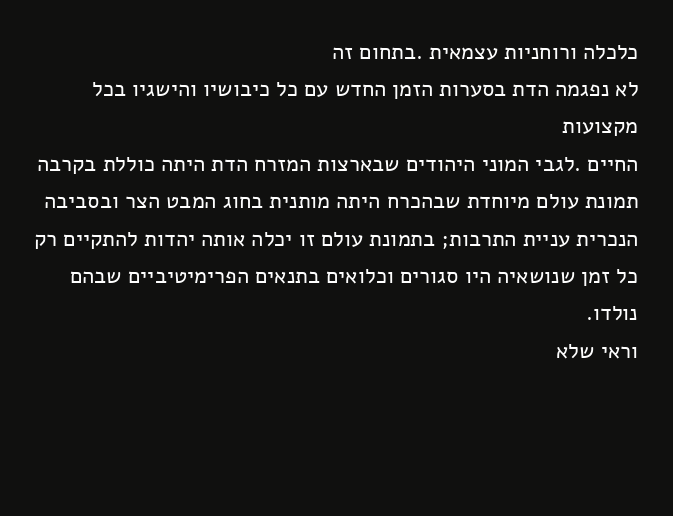כלכלה ורוחניות עצמאית .בתחום זה
לא נפגמה הדת בסערות הזמן החדש עם כל כיבושיו והישגיו בכל מקצועות
החיים .לגבי המוני היהודים שבארצות המזרח הדת היתה כוללת בקרבה
תמונת עולם מיוחדת שבהכרח היתה מותנית בחוג המבט הצר ובסביבה
הנכרית עניית התרבות; בתמונת עולם זו יכלה אותה יהדות להתקיים רק
כל זמן שנושאיה היו סגורים וכלואים בתנאים הפרימיטיביים שבהם נולדו.
וראי שלא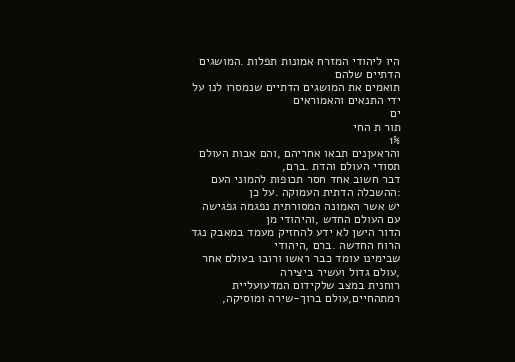היו ליהודי המזרח אמונות תפלות .המושגים הדתיים שלהם
תואמים את המושגים הדתיים שנמסרו לנו על ידי התנאים והאמוראים
ים
תור ת החי
1%
והראעןנים תבאו אחריהם ,והם אבות העולם תסודי העולם והדת .ברם,
דבר חשוב אחד חסר תכופות להמוני העם :ההשכלה הדתית העמוקה .על כן
יש אשר האמונה המסורתית נפגמה גפגישה עם העולם החדש ,והיהודי מן
הדור הישן לא ידע להחזיק מעמד במאבק נגד הרוח החדשה .ברם ,היהודי
שבימינו עומד כבר ראשו ורובו בעולם אחר ,עולם גדול ועשיר ביצירה
רוחנית במצב שלקידום המדעועליית רמתהחיים,עולם ברוך-שירה ומוסיקה,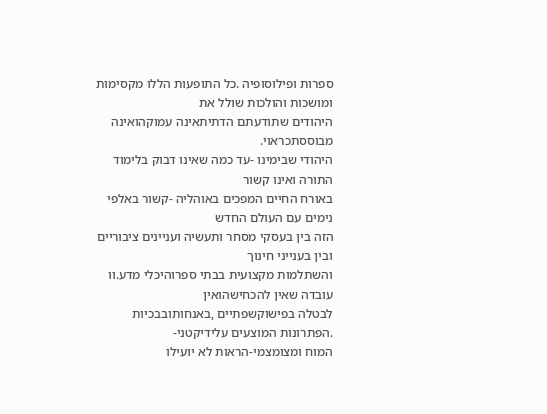ספרות ופילוסופיה .כל התופעות הללו מקסימות ומושכות והולכות שולל את
היהודים שתודעתם הדתיתאינה עמוקהואינה מבוססתכראוי.
היהודי שבימינו -עד כמה שאינו דבוק בלימוד התורה ואינו קשור
באורח החיים המפכים באוהליה -קשור באלפי נימים עם העולם החדש
הזה בין בעסקי מסחר ותעשיה ועניינים ציבוריים ובין בענייני חינוך
והשתלמות מקצועית בבתי ספרוהיכלי מדע.וו עובדה שאין להכחישהואין
לבטלה בפישוקשפתיים ,באנחותובבכיות .הפתרונות המוצעים עלידיקטני-
המוח ומצומצמי-הראות לא יועילו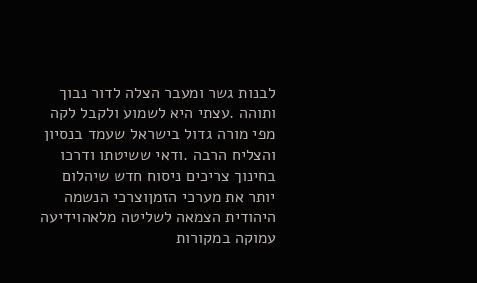לבנות גשר ומעבר הצלה לדור נבוך
ותוהה .עצתי היא לשמוע ולקבל לקה מפי מורה גדול בישראל שעמד בנסיון
והצליח הרבה .ודאי ששיטתו ודרכו בחינוך צריכים ניסוח חדש שיהלום
יותר את מערכי הזמןוצרכי הנשמה היהודית הצמאה לשליטה מלאהוידיעה
עמוקה במקורות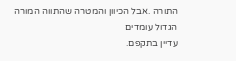התורה .אבל הכיוון והמטרה שהתווה המורה הגדול עומדים
עדיין בתקפם.